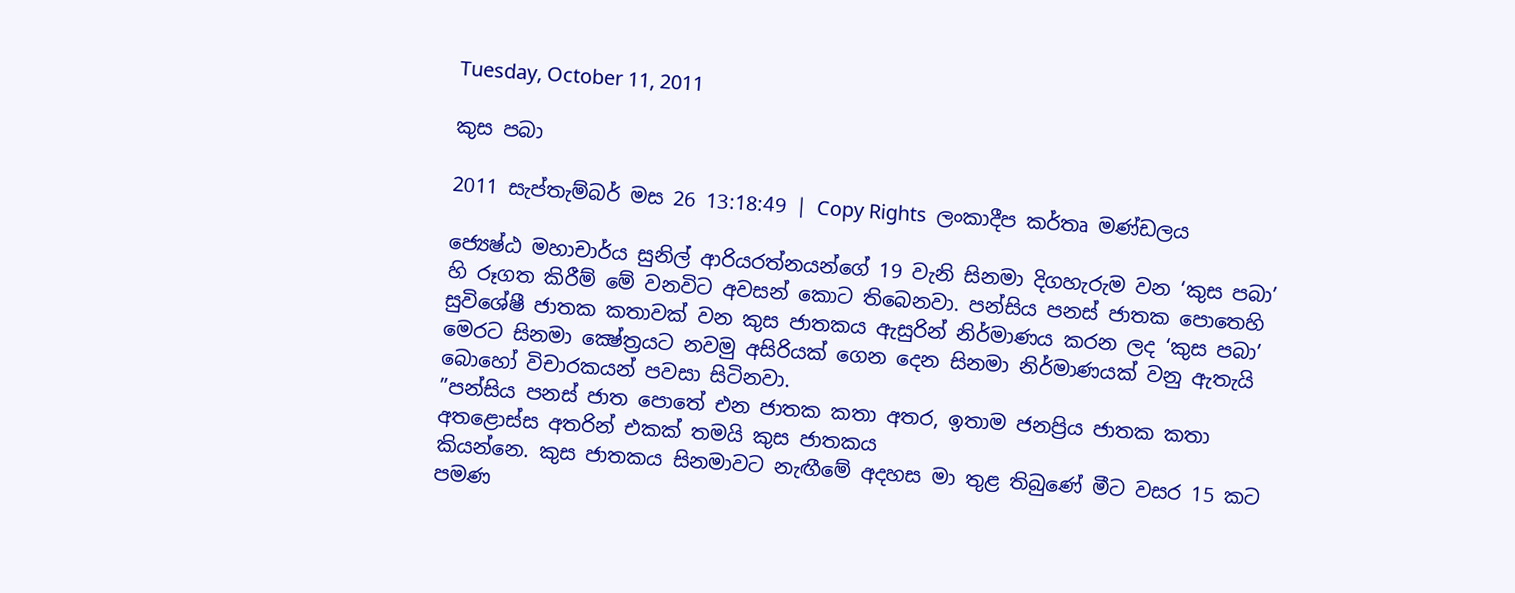Tuesday, October 11, 2011

කුස පබා

2011 සැප්තැම්බර් මස 26 13:18:49 | Copy Rights  ලංකාදීප කර්තෘ මණ්ඩලය

ජ්‍යෙෂ්ඨ මහාචාර්ය සුනිල් ආරියරත්නයන්ගේ 19 වැනි සිනමා දිගහැරුම වන ‘කුස පබා’ හි රූගත කිරීම් මේ වනවිට අවසන් කොට තිබෙනවා. පන්සිය පනස් ජාතක පොතෙහි සුවිශේෂී ජාතක කතාවක් වන කුස ජාතකය ඇසුරින් නිර්මාණය කරන ලද ‘කුස පබා’ මෙරට සිනමා ක්‍ෂේත්‍රයට නවමු අසිරියක් ගෙන දෙන සිනමා නිර්මාණයක් වනු ඇතැයි බොහෝ විචාරකයන් පවසා සිටිනවා.
”පන්සිය පනස් ජාත පොතේ එන ජාතක කතා අතර, ඉතාම ජනප්‍රිය ජාතක කතා අතළොස්ස අතරින් එකක් තමයි කුස ජාතකය
කියන්නෙ. කුස ජාතකය සිනමාවට නැඟීමේ අදහස මා තුළ තිබුණේ මීට වසර 15 කට පමණ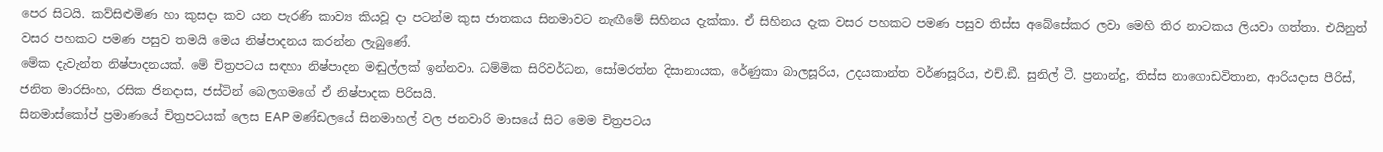පෙර සිටයි. කව්සිළුමිණ හා කුසදා කව යන පැරණි කාව්‍ය කියවූ දා පටන්ම කුස ජාතකය සිනමාවට නැඟීමේ සිහිනය දැක්කා. ඒ සිහිනය දැක වසර පහකට පමණ පසුව තිස්ස අබේසේකර ලවා මෙහි තිර නාටකය ලියවා ගත්තා. එයිනුත් වසර පහකට පමණ පසුව තමයි මෙය නිෂ්පාදනය කරන්න ලැබුණේ.
මේක දැවැන්ත නිෂ්පාදනයක්. මේ චිත්‍රපටය සඳහා නිෂ්පාදන මඬුල්ලක් ඉන්නවා. ධම්මික සිරිවර්ධන, සෝමරත්න දිසානායක, රේණුකා බාලසූරිය, උදයකාන්ත වර්ණසූරිය, එච්.ඞී. සුනිල් ටී. ප්‍රනාන්දු, තිස්ස නාගොඩවිතාන, ආරියදාස පීරිස්, ජනිත මාරසිංහ, රසික ජිනදාස, ජස්ටින් බෙලගමගේ ඒ නිෂ්පාදක පිරිසයි.
සිනමාස්කෝප් ප්‍රමාණයේ චිත්‍රපටයක් ලෙස EAP මණ්ඩලයේ සිනමාහල් වල ජනවාරි මාසයේ සිට මෙම චිත්‍රපටය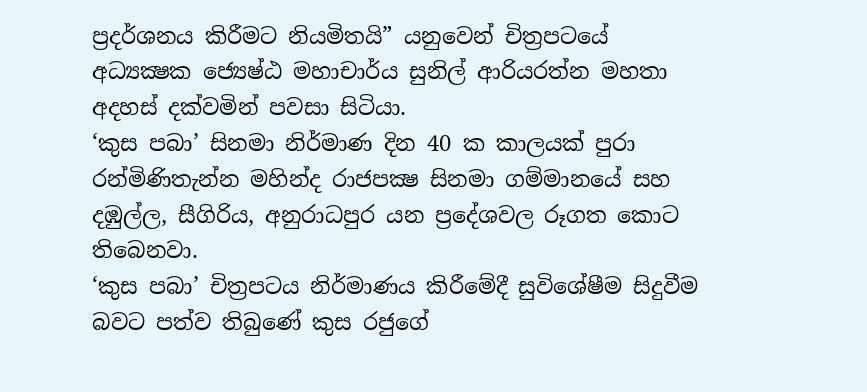ප්‍රදර්ශනය කිරීමට නියමිතයි” යනුවෙන් චිත්‍රපටයේ අධ්‍යක්‍ෂක ජ්‍යෙෂ්ඨ මහාචාර්ය සුනිල් ආරියරත්න මහතා අදහස් දක්වමින් පවසා සිටියා.
‘කුස පබා’ සිනමා නිර්මාණ දින 40 ක කාලයක් පුරා රන්මිණිතැන්න මහින්ද රාජපක්‍ෂ සිනමා ගම්මානයේ සහ දඹුල්ල, සීගිරිය, අනුරාධපුර යන ප්‍රදේශවල රූගත කොට තිබෙනවා.
‘කුස පබා’ චිත්‍රපටය නිර්මාණය කිරීමේදී සුවිශේෂීම සිදුවීම බවට පත්ව තිබුණේ කුස රජුගේ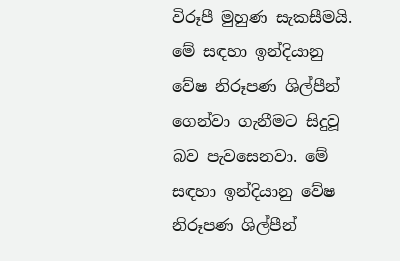විරූපී මුහුණ සැකසීමයි. මේ සඳහා ඉන්දියානු වේෂ නිරූපණ ශිල්පීන් ගෙන්වා ගැනීමට සිදුවූ බව පැවසෙනවා. මේ සඳහා ඉන්දියානු වේෂ නිරූපණ ශිල්පීන්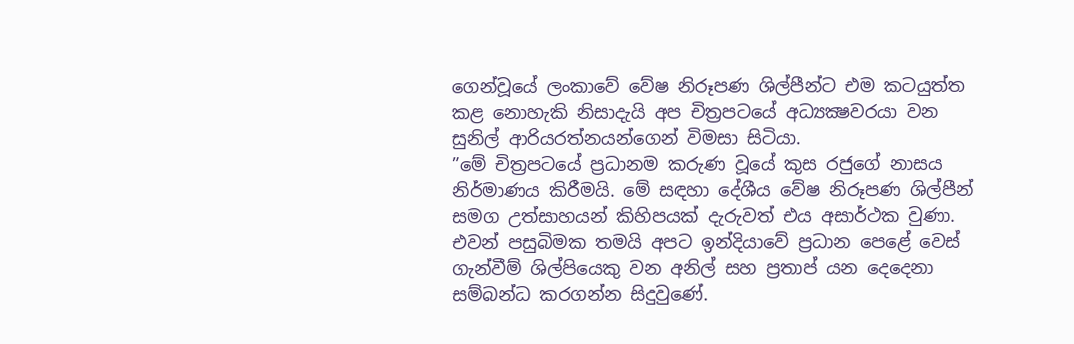ගෙන්වූයේ ලංකාවේ වේෂ නිරූපණ ශිල්පීන්ට එම කටයුත්ත කළ නොහැකි නිසාදැයි අප චිත්‍රපටයේ අධ්‍යක්‍ෂවරයා වන සුනිල් ආරියරත්නයන්ගෙන් විමසා සිටියා.
”මේ චිත්‍රපටයේ ප්‍රධානම කරුණ වූයේ කුස රජුගේ නාසය නිර්මාණය කිරීමයි. මේ සඳහා දේශීය වේෂ නිරූපණ ශිල්පීන් සමග උත්සාහයන් කිහිපයක් දැරුවත් එය අසාර්ථක වුණා. එවන් පසුබිමක තමයි අපට ඉන්දියාවේ ප්‍රධාන පෙළේ වෙස් ගැන්වීම් ශිල්පියෙකු වන අනිල් සහ ප්‍රතාප් යන දෙදෙනා සම්බන්ධ කරගන්න සිදුවුණේ.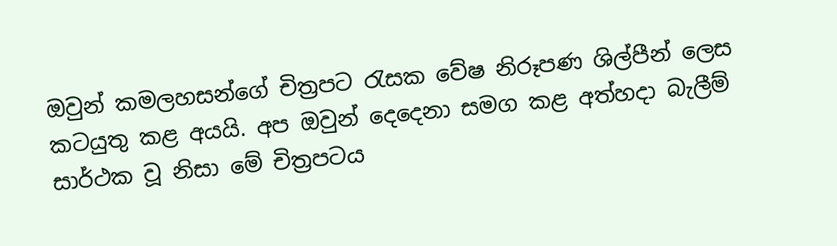ඔවුන් කමලහසන්ගේ චිත්‍රපට රැසක වේෂ නිරූපණ ශිල්පීන් ලෙස කටයුතු කළ අයයි. අප ඔවුන් දෙදෙනා සමග කළ අත්හදා බැලීම් සාර්ථක වූ නිසා මේ චිත්‍රපටය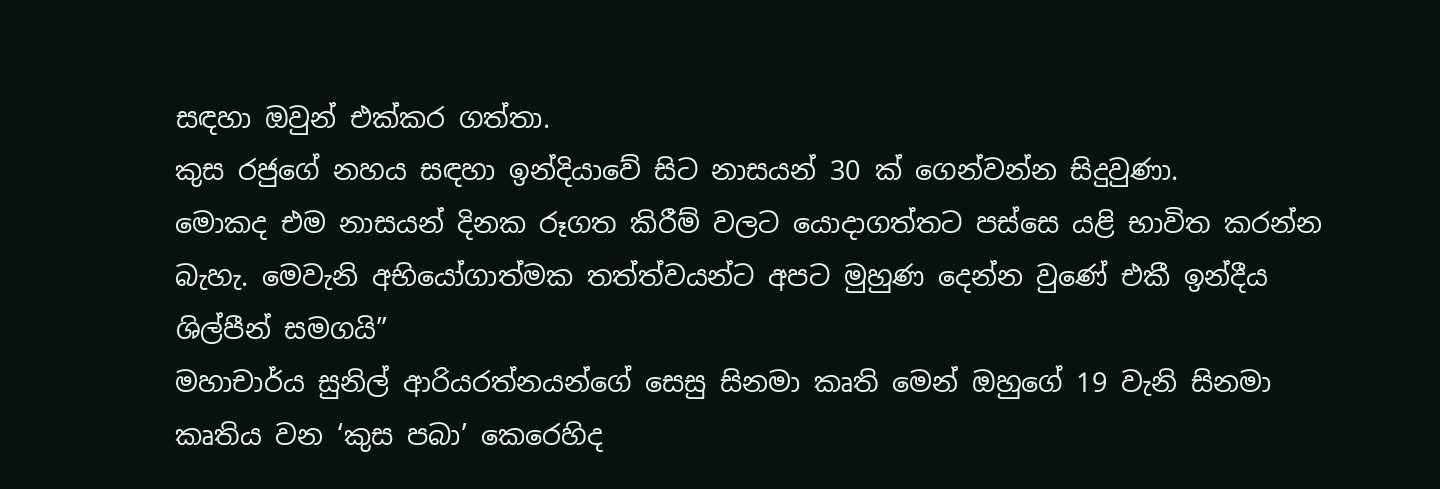සඳහා ඔවුන් එක්කර ගත්තා.
කුස රජුගේ නහය සඳහා ඉන්දියාවේ සිට නාසයන් 30 ක් ගෙන්වන්න සිදුවුණා.
මොකද එම නාසයන් දිනක රූගත කිරීම් වලට යොදාගත්තට පස්සෙ යළි භාවිත කරන්න බැහැ. මෙවැනි අභියෝගාත්මක තත්ත්වයන්ට අපට මුහුණ දෙන්න වුණේ එකී ඉන්දීය ශිල්පීන් සමගයි”
මහාචාර්ය සුනිල් ආරියරත්නයන්ගේ සෙසු සිනමා කෘති මෙන් ඔහුගේ 19 වැනි සිනමා කෘතිය වන ‘කුස පබා’ කෙරෙහිද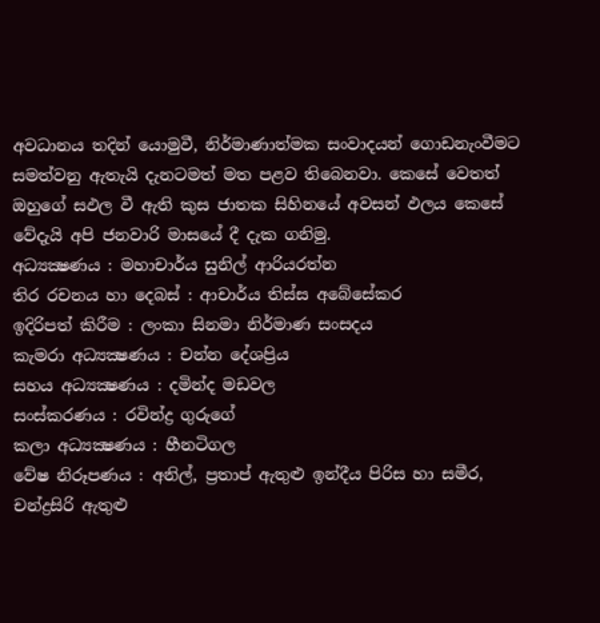අවධානය තදින් යොමුවී, නිර්මාණාත්මක සංවාදයන් ගොඩනැංවීමට සමත්වනු ඇතැයි දැනටමත් මත පළව තිබෙනවා. කෙසේ වෙතත් ඔහුගේ සඵල වී ඇති කුස ජාතක සිහිනයේ අවසන් ඵලය කෙසේ වේදැයි අපි ජනවාරි මාසයේ දී දැක ගනිමු.
අධ්‍යක්‍ෂණය : මහාචාර්ය සුනිල් ආරියරත්න
තිර රචනය හා දෙබස් : ආචාර්ය තිස්ස අබේසේකර
ඉදිරිපත් කිරීම : ලංකා සිනමා නිර්මාණ සංසදය
කැමරා අධ්‍යක්‍ෂණය : චන්න දේශප්‍රිය
සහය අධ්‍යක්‍ෂණය : දමින්ද මඩවල
සංස්කරණය : රවින්ද්‍ර ගුරුගේ
කලා අධ්‍යක්‍ෂණය : හීනටිගල
වේෂ නිරූපණය : අනිල්, ප්‍රතාප් ඇතුළු ඉන්දීය පිරිස හා සමීර, චන්ද්‍රසිරි ඇතුළු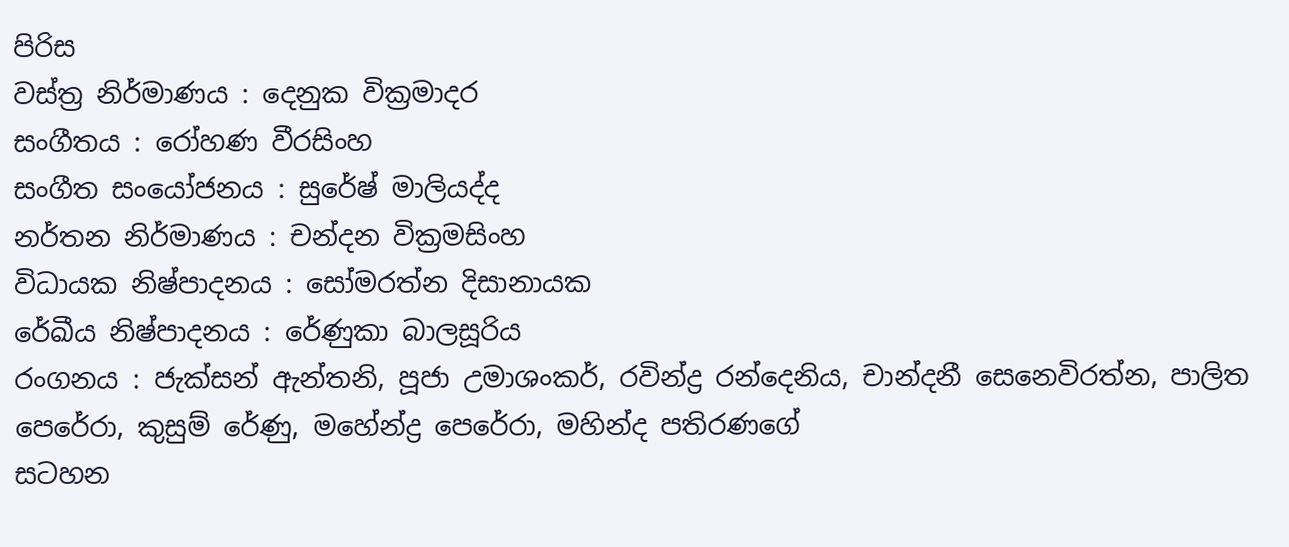පිරිස
වස්ත්‍ර නිර්මාණය : දෙනුක වික්‍රමාදර
සංගීතය : රෝහණ වීරසිංහ
සංගීත සංයෝජනය : සුරේෂ් මාලියද්ද
නර්තන නිර්මාණය : චන්දන වික්‍රමසිංහ
විධායක නිෂ්පාදනය : සෝමරත්න දිසානායක
රේඛීය නිෂ්පාදනය : රේණුකා බාලසූරිය
රංගනය : ජැක්සන් ඇන්තනි, පූජා උමාශංකර්, රවින්ද්‍ර රන්දෙනිය, චාන්දනී සෙනෙවිරත්න, පාලිත පෙරේරා, කුසුම් රේණු, මහේන්ද්‍ර පෙරේරා, මහින්ද පතිරණගේ
සටහන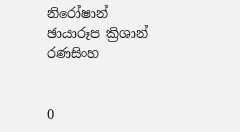නිරෝෂාන්
ඡායාරූප ක්‍රිශාන් රණසිංහ


0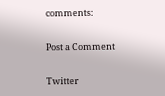comments:

Post a Comment

Twitter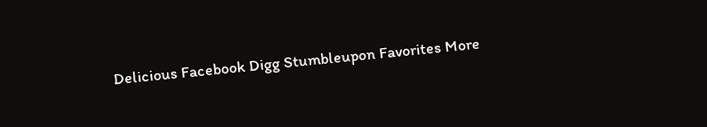Delicious Facebook Digg Stumbleupon Favorites More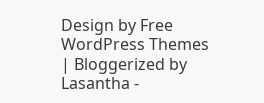Design by Free WordPress Themes | Bloggerized by Lasantha -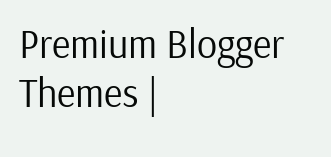Premium Blogger Themes |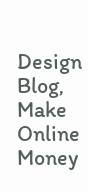Design Blog, Make Online Money